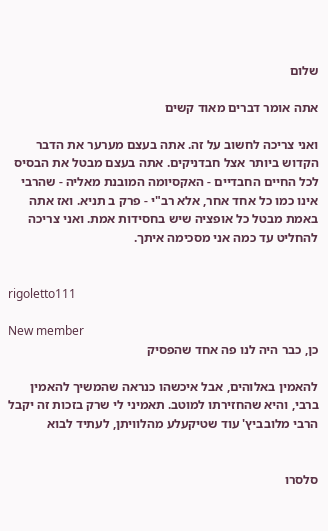שלום

אתה אומר דברים מאוד קשים

ואני צריכה לחשוב על זה. אתה בעצם מערער את הדבר הקדוש ביותר אצל חבדניקים. אתה בעצם מבטל את הבסיס לכל החיים החבדיים - האקסיומה המובנת מאליה - שהרבי אינו כמו כל אחד אחר, אלא רב"י - פרק ב תניא. ואז אתה באמת מבטל כל אופציה שיש בחסידות אמת. ואני צריכה להחליט עד כמה אני מסכימה איתך.


rigoletto111

New member
כן, כבר היה לנו פה אחד שהפסיק

להאמין באלוהים, אבל איכשהו כנראה שהמשיך להאמין ברבי, והיא שהחזירתו למוטב. תאמיני לי שרק בזכות זה יקבל הרבי מלובביץ' עוד שטיקעלע מהלוויתן, לעתיד לבוא


סלסרו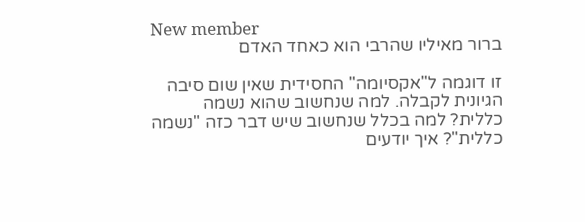New member
ברור מאיליו שהרבי הוא כאחד האדם

זו דוגמה ל"אקסיומה" החסידית שאין שום סיבה הגיונית לקבלה. למה שנחשוב שהוא נשמה כללית? למה בכלל שנחשוב שיש דבר כזה "נשמה כללית"? איך יודעים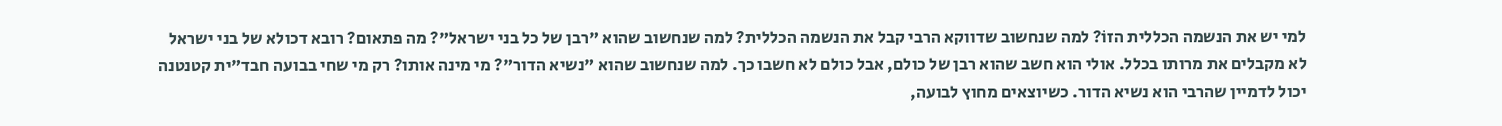למי יש את הנשמה הכללית הזוֹ? למה שנחשוב שדווקא הרבי קבל את הנשמה הכללית? למה שנחשוב שהוא "רבן של כל בני ישראל"? מה פתאום? רובא דכולא של בני ישראל לא מקבלים את מרותו בכלל. אולי הוא חשב שהוא רבן של כולם, אבל כולם לא חשבו כך. למה שנחשוב שהוא "נשיא הדור"? מי מינה אותו? רק מי שחי בבועה חבד"ית קטנטנה יכול לדמיין שהרבי הוא נשיא הדור. כשיוצאים מחוץ לבועה,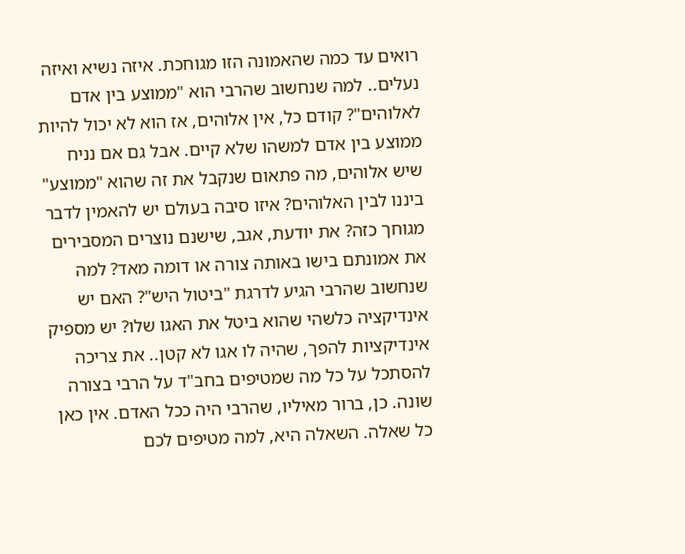רואים עד כמה שהאמונה הזו מגוחכת. איזה נשיא ואיזה נעלים.. למה שנחשוב שהרבי הוא "ממוצע בין אדם לאלוהים"? קודם כל, אין אלוהים, אז הוא לא יכול להיות ממוצע בין אדם למשהו שלא קיים. אבל גם אם נניח שיש אלוהים, מה פתאום שנקבל את זה שהוא "ממוצע" ביננו לבין האלוהים? איזו סיבה בעולם יש להאמין לדבר מגוחך כזה? את יודעת, אגב, שישנם נוצרים המסבירים את אמונתם בישו באותה צורה או דומה מאד? למה שנחשוב שהרבי הגיע לדרגת "ביטול היש"? האם יש אינדיקציה כלשהי שהוא ביטל את האגו שלו? יש מספיק אינדיקציות להפך, שהיה לו אגו לא קטן.. את צריכה להסתכל על כל מה שמטיפים בחב"ד על הרבי בצורה שונה. כן, ברור מאיליו, שהרבי היה ככל האדם. אין כאן כל שאלה. השאלה היא, למה מטיפים לכם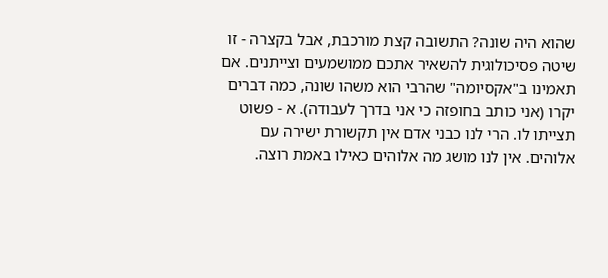שהוא היה שונה? התשובה קצת מורכבת, אבל בקצרה - זו שיטה פסיכולוגית להשאיר אתכם ממושמעים וצייתנים. אם תאמינו ב"אקסיומה" שהרבי הוא משהו שונה, כמה דברים יקרו (אני כותב בחופזה כי אני בדרך לעבודה). א - פשוט תצייתו לו. הרי לנו כבני אדם אין תקשורת ישירה עם אלוהים. אין לנו מושג מה אלוהים כאילו באמת רוצה.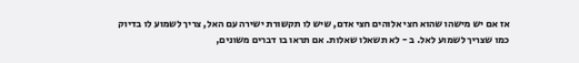אז אם יש מישהו שהוא חצי אלוהים חצי אדם, שיש לו תקשורת ישירה עם האל, צריך לשמוע לו בדיוק כמו שצריך לשמוע לאל. ב - לא תשאלו שאלות. אם תראו בו דברים משונים,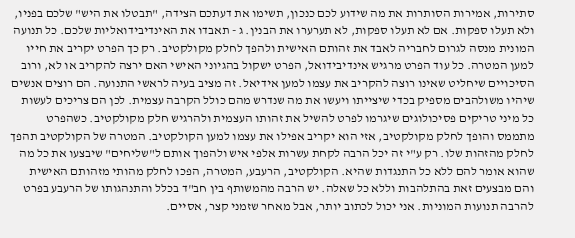סתירות, אמירות הסותרות את מה שידוע לכם כנכון, תשימו את דעתכם הצידה, "תבטלו את היש" שלכם בפניו, ולא תעלו ספקות. אם לא תעלו ספקות, לא תערערו את הבנין. ג - תאבדו את האינדיבידואליות שלכם. כל תנועה המונית מנסה לגרום לחבריה לאבד את זהותם האישית ולהפך לחלק מקולקטיב. רק כך הפרט יקריב את חייו למען המטרה. כל עוד הפרט מרגיש אינדיבידואל, הפרט ישקול בהגיוני האישי האם ירצה להקריב או לא, ורוב הסיכויים שיחליט שאינו רוצה להקריב את עצמו למען אידיאל. זה מציב בעיה לראשי התנועה. הם רוצים אנשים שיהיו משולהבים מספיק בכדי שיצייתו ויעשו את מה שנדרש מהם כולל הקרבה עצמית. לכן הם צריכים לעשות כל מיני טריקים פסיכולוגים שיגרמו לפרט להשיל את זהותו העצמית ולהרגיש חלק מקולקטיב. כשהפרט מתממס והופך לחלק מקולקטיב, אזי הוא יקריב אפילו את עצמו למען הקולקטיב. המטרה של הקולקטיב תהפך לחלק מהזהות שלו. רק ע"י זה יכל הרבה לקחת עשרות אלפי איש ולהפוך אותם ל"שליחים" שיבצעו את כל מה שהוא אומר להם ללא כל התנגדות שהיא. הקולקטיב, הרעבע, המטרה, הפכו לחלק מהותי מזהותם האישית והם מבצעים זאת בהתלהבות וללא כל שאלה. יש הרבה מהמשותף בין חב"ד בכלל והתנהגותו של הרעבע בפרט להרבה תנועות המוניות. אני יכול לכתוב יותר, אבל מאחר שזמני קצר, אסיים.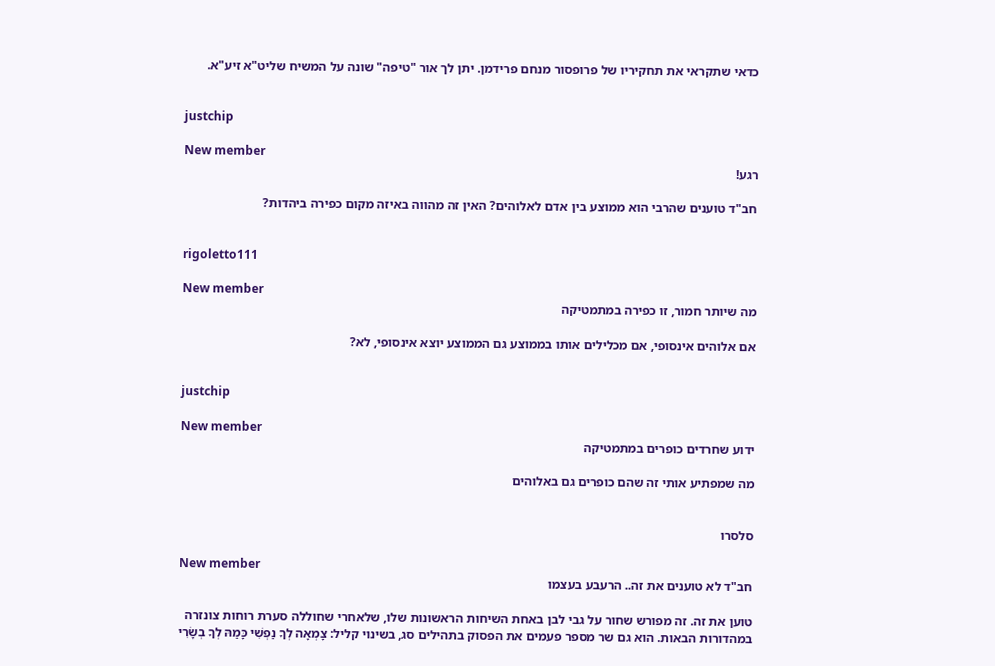כדאי שתקראי את תחקיריו של פרופסור מנחם פרידמן. יתן לך אור "טיפה" שונה על המשיח שליט"א זיע"א.


justchip

New member
רגע!

חב"ד טוענים שהרבי הוא ממוצע בין אדם לאלוהים? האין זה מהווה באיזה מקום כפירה ביהדות?


rigoletto111

New member
מה שיותר חמור, זו כפירה במתמטיקה

אם אלוהים אינסופי, אם מכלילים אותו בממוצע גם הממוצע יוצא אינסופי, לא?


justchip

New member
ידוע שחרדים כופרים במתמטיקה

מה שמפתיע אותי זה שהם כופרים גם באלוהים


סלסרו

New member
חב"ד לא טוענים את זה.. הרעבע בעצמו

טוען את זה. זה מפורש שחור על גבי לבן באחת השיחות הראשונות שלו, שלאחרי שחוללה סערת רוחות צונזרה במהדורות הבאות. הוא גם שר מספר פעמים את הפסוק בתהילים סג, בשינוי קליל: צָמְאָה לְךָ נַפְשִׁי כָּמַהּ לְךָ בְשָׂרִי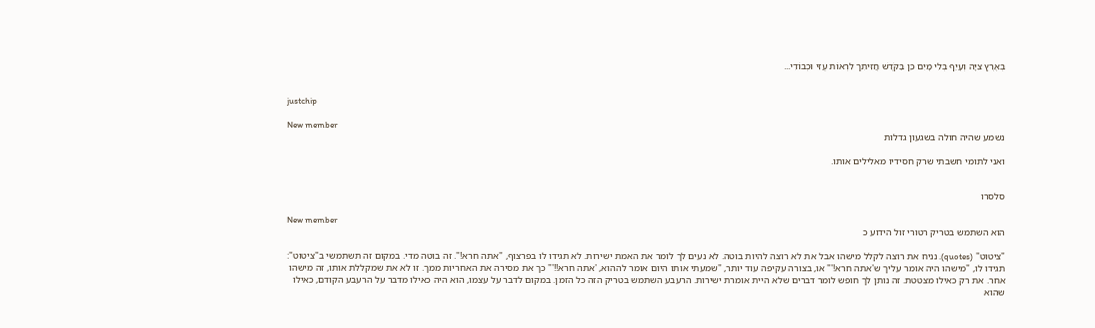בְּאֶרֶץ צִיָּה וְעָיֵף בְּלִי מָיִם כֵּן בַּקֹּדֶשׁ חֲזִיתִך לִרְאוֹת עֻזִּי וּכְבוֹדִי...


justchip

New member
נשמע שהיה חולה בשגעון גדלות

ואני לתומי חשבתי שרק חסידיו מאלילים אותו.


סלסרו

New member
הוא השתמש בטריק רטורי זול הידוע כ

"ציטוט" (quotes). נניח את רוצה לקלל מישהו אבל את לא רוצה להיות בוטה. לא נעים לך לומר את האמת ישירות. לא תגידו לו בפרצוף, "אתה חרא!". זה בוטה מדי. במקום זה תשתמשי ב"ציטוט": תגידו לו, "מישהו היה אומר עליך ש'אתה חרא!'" או, בצורה עקיפה עוד יותר, "שמעתי אותו היום אומר לההוא, 'אתה חרא!!'" כך את מסירה את האחריות ממך. זו לא את שמקללת אותו, זה מישהו אחר. את רק כאילו מצטטת. זה נותן לך חופש לומר דברים שלא היית אומרת ישירות. הרעבע השתמש בטריק הזה כל הזמן. במקום לדבר על עצמו, הוא היה כאילו מדבר על הרעבע הקודם, כאילו שהוא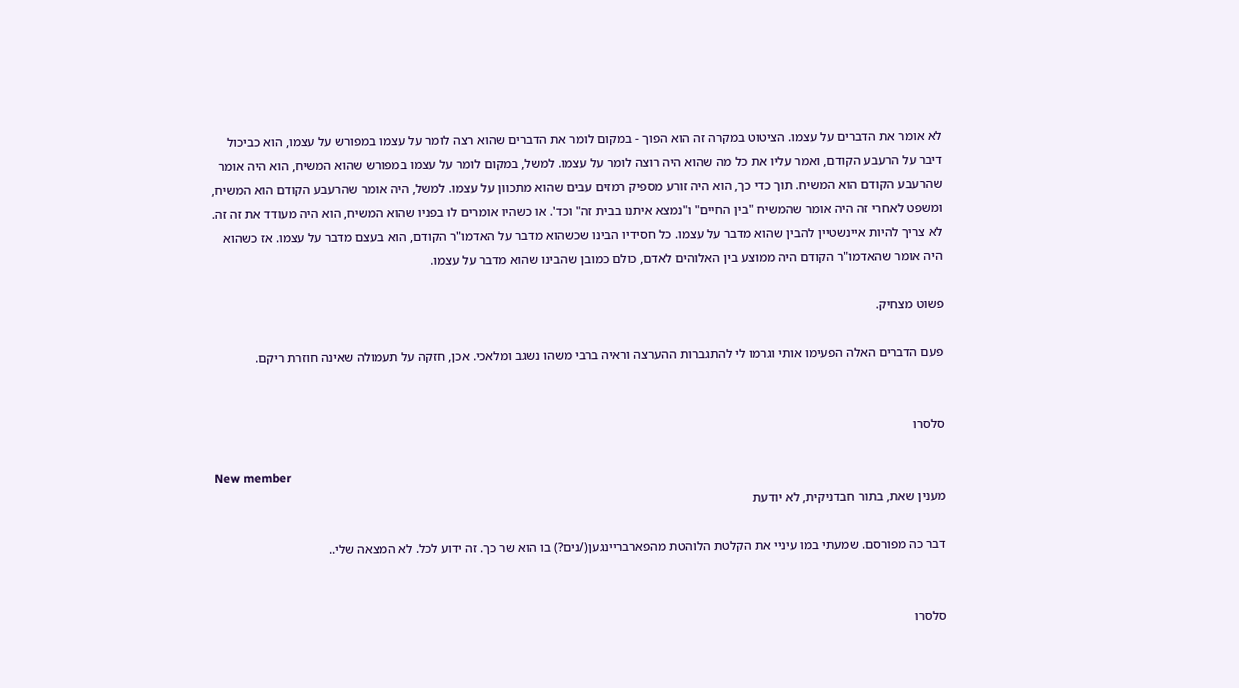לא אומר את הדברים על עצמו. הציטוט במקרה זה הוא הפוך - במקום לומר את הדברים שהוא רצה לומר על עצמו במפורש על עצמו, הוא כביכול דיבר על הרעבע הקודם, ואמר עליו את כל מה שהוא היה רוצה לומר על עצמו. למשל, במקום לומר על עצמו במפורש שהוא המשיח, הוא היה אומר שהרעבע הקודם הוא המשיח. תוך כדי כך, הוא היה זורע מספיק רמזים עבים שהוא מתכוון על עצמו. למשל, היה אומר שהרעבע הקודם הוא המשיח, ומשפט לאחרי זה היה אומר שהמשיח "בין החיים" ו"נמצא איתנו בבית זה" וכד'. או כשהיו אומרים לו בפניו שהוא המשיח, הוא היה מעודד את זה זה. לא צריך להיות איינשטיין להבין שהוא מדבר על עצמו. כל חסידיו הבינו שכשהוא מדבר על האדמו"ר הקודם, הוא בעצם מדבר על עצמו. אז כשהוא היה אומר שהאדמו"ר הקודם היה ממוצע בין האלוהים לאדם, כולם כמובן שהבינו שהוא מדבר על עצמו.

פשוט מצחיק.

פעם הדברים האלה הפעימו אותי וגרמו לי להתגברות ההערצה וראיה ברבי משהו נשגב ומלאכי. אכן, חזקה על תעמולה שאינה חוזרת ריקם.


סלסרו

New member
מענין שאת, בתור חבדניקית, לא יודעת

דבר כה מפורסם. שמעתי במו עיניי את הקלטת הלוהטת מהפארבריינגען(/נים?) בו הוא שר כך. זה ידוע לכל. לא המצאה שלי..


סלסרו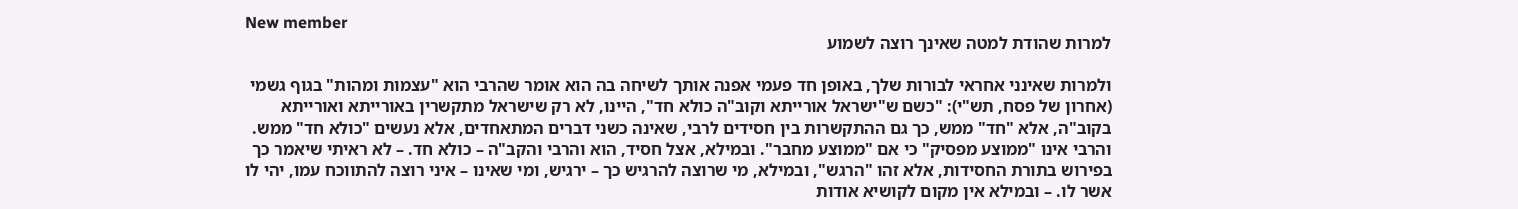New member
למרות שהודת למטה שאינך רוצה לשמוע

ולמרות שאינני אחראי לבורות שלך, באופן חד פעמי אפנה אותך לשיחה בה הוא אומר שהרבי הוא "עצמות ומהות" בגוף גשמי (אחרון של פסח, תש"י): "כשם ש"ישראל אורייתא וקוב"ה כולא חד", היינו, לא רק שישראל מתקשרין באורייתא ואורייתא בקוב"ה, אלא "חד" ממש, כך גם ההתקשרות בין חסידים לרבי, שאינה כשני דברים המתאחדים, אלא נעשים "כולא חד" ממש. והרבי אינו "ממוצע מפסיק" כי אם "ממוצע מחבר". ובמילא, אצל חסיד, הוא והרבי והקב"ה – כולא חד. – לא ראיתי שיאמר כך בפירוש בתורת החסידות, אלא זהו "הרגש", ובמילא, מי שרוצה להרגיש כך – ירגיש, ומי שאינו – איני רוצה להתווכח עמו, יהי לו אשר לו. – ובמילא אין מקום לקושיא אודות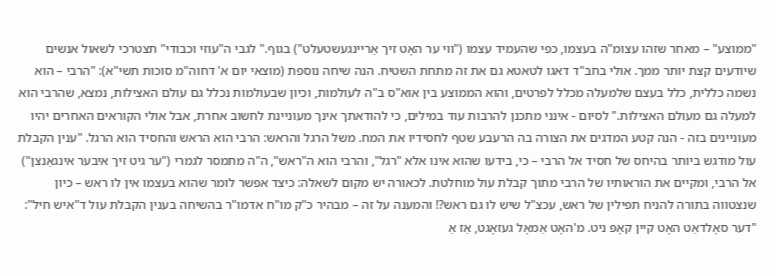"ממוצע" – מאחר שזהו עצומ"ה בעצמו, כפי שהעמיד עצמו ("ווי ער האָט זיך אַריינגעשטעלט") בגוף." לגבי ה"עוזי וכבודי" תצטרכי לשאול אנשים שיודעים קצת יותר ממך. אולי בחב"ד דאגו לטאטא גם את זה מתחת השטיח. הנה שיחה נוספת (מוצאי יום א' דחוה"מ סוכות תשי"א): "הרבי – הוא נשמה כללית, כלל בעצם שלמעלה מכלל לפרטים, והוא הממוצע בין אוא"ס ב"ה לעולמות, וכיון שבעולמות נכלל גם עולם האצילות, נמצא, שהרבי הוא למעלה גם מעולם האצילות." לסיום - אינני מתכנן להרבות עוד במילים, כי להודאתך אינך מעוניינת לחשוב אחרת, אבל אולי הקוראים האחרים יהיו מעוניינים בזה - הנה קטע המדגים את הצורה בה הרעבע שטף לחסידיו את המח. משל הרגל והראש: הרבי הוא הראש והחסיד הוא הרגל. "ענין הקבלת עול מודגש ביותר בהיחס של חסיד אל הרבי – כי, בידעו שהוא אינו אלא "רגל", והרבי הוא ה"ראש", ה"ה מתמסר לגמרי ("ער גיט זיך איבער אינגאַנצן") אל הרבי, ומקיים את הוראותיו של הרבי מתוך קבלת עול מוחלטת. לכאורה יש מקום לשאלה: כיצד אפשר לומר שהוא בעצמו אין לו ראש – כיון שנצטווה בתורה להניח תפילין של ראש, עכצ"ל שיש לו גם ראש?! והמענה על זה – מבהיר כ"ק מו"ח אדמו"ר בהשיחה בענין הקבלת עול ד"איש חיל": "דער סאָלדאַט האָט קיין קאָפּ ניט. מ'האָט אַמאָל געזאָגט, אַז אַ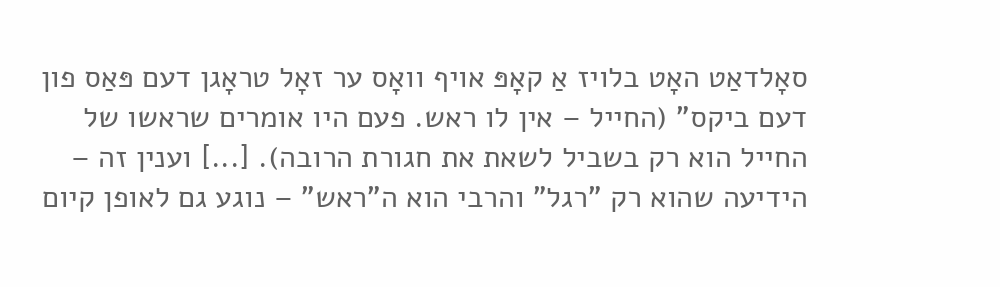סאָלדאַט האָט בלויז אַ קאָפּ אויף וואָס ער זאָל טראָגן דעם פּאַס פון דעם ביקס" (החייל – אין לו ראש. פעם היו אומרים שראשו של החייל הוא רק בשביל לשאת את חגורת הרובה). [...] וענין זה – הידיעה שהוא רק "רגל" והרבי הוא ה"ראש" – נוגע גם לאופן קיום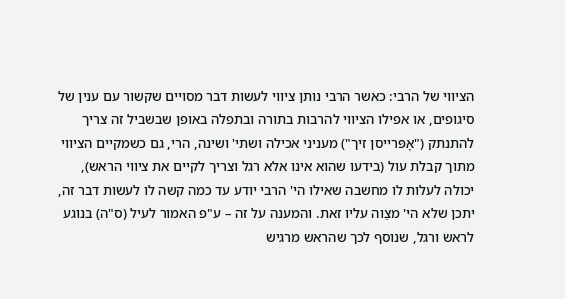הציווי של הרבי: כאשר הרבי נותן ציווי לעשות דבר מסויים שקשור עם ענין של סיגופים, או אפילו הציווי להרבות בתורה ובתפלה באופן שבשביל זה צריך להתנתק ("אָפּרייסן זיך") מעניני אכילה ושתי' ושינה, הרי, גם כשמקיים הציווי מתוך קבלת עול (בידעו שהוא אינו אלא רגל וצריך לקיים את ציווי הראש), יכולה לעלות לו מחשבה שאילו הי' הרבי יודע עד כמה קשה לו לעשות דבר זה, יתכן שלא הי' מצַוה עליו זאת. והמענה על זה – ע"פ האמור לעיל (ס"ה) בנוגע לראש ורגל, שנוסף לכך שהראש מרגיש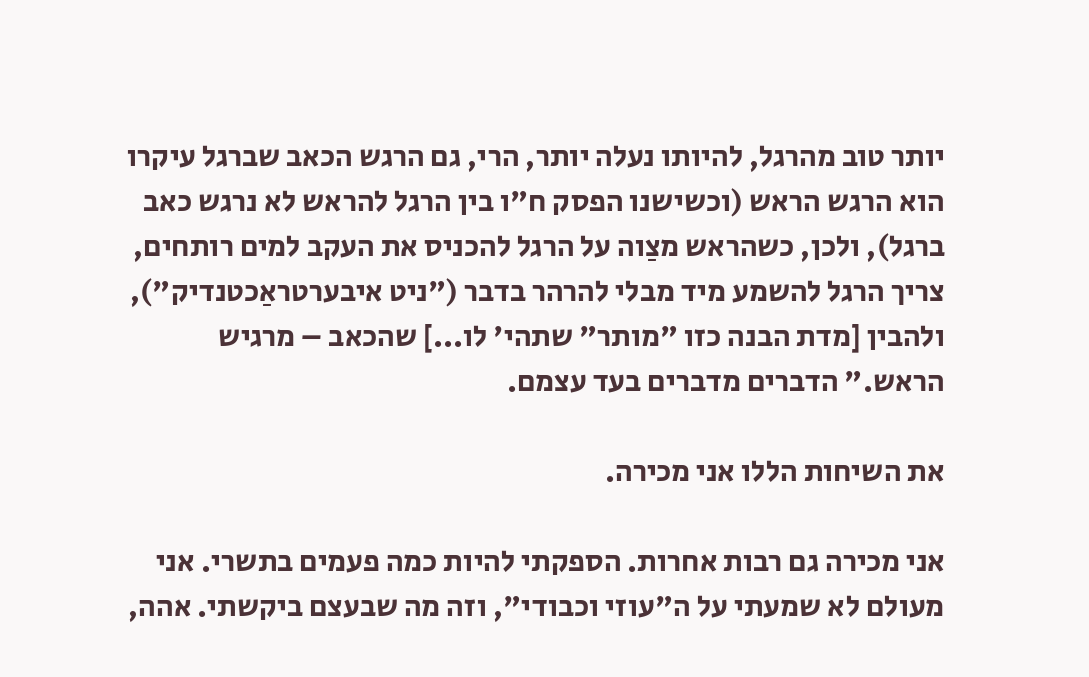יותר טוב מהרגל, להיותו נעלה יותר, הרי, גם הרגש הכאב שברגל עיקרו הוא הרגש הראש (וכשישנו הפסק ח"ו בין הרגל להראש לא נרגש כאב ברגל), ולכן, כשהראש מצַוה על הרגל להכניס את העקב למים רותחים, צריך הרגל להשמע מיד מבלי להרהר בדבר ("ניט איבערטראַכטנדיק"), ולהבין [מדת הבנה כזו "מותר" שתהי' לו...] שהכאב – מרגיש הראש." הדברים מדברים בעד עצמם.

את השיחות הללו אני מכירה.

אני מכירה גם רבות אחרות. הספקתי להיות כמה פעמים בתשרי. אני מעולם לא שמעתי על ה"עוזי וכבודי", וזה מה שבעצם ביקשתי. אהה,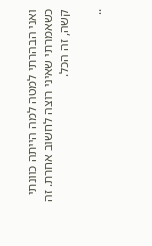ואני הבהרתי למטה למה הייתה כוונתי כשאמרתי שאיני רוצה לחשוב אחרת. זה קשה, זה הכל.

..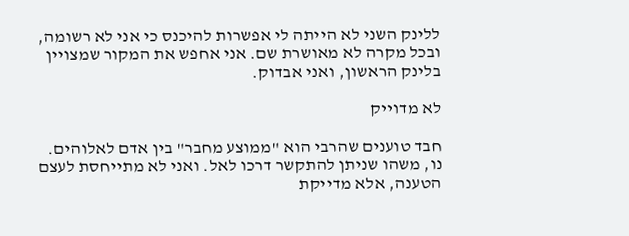ללינק השני לא הייתה לי אפשרות להיכנס כי אני לא רשומה, ובכל מקרה לא מאושרת שם. אני אחפש את המקור שמצויין בלינק הראשון, ואני אבדוק.

לא מדוייק

חבד טוענים שהרבי הוא "ממוצע מחבר" בין אדם לאלוהים. נו, משהו שניתן להתקשר דרכו לאל. ואני לא מתייחסת לעצם הטענה, אלא מדייקת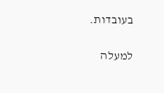בעובדות.

למעלה